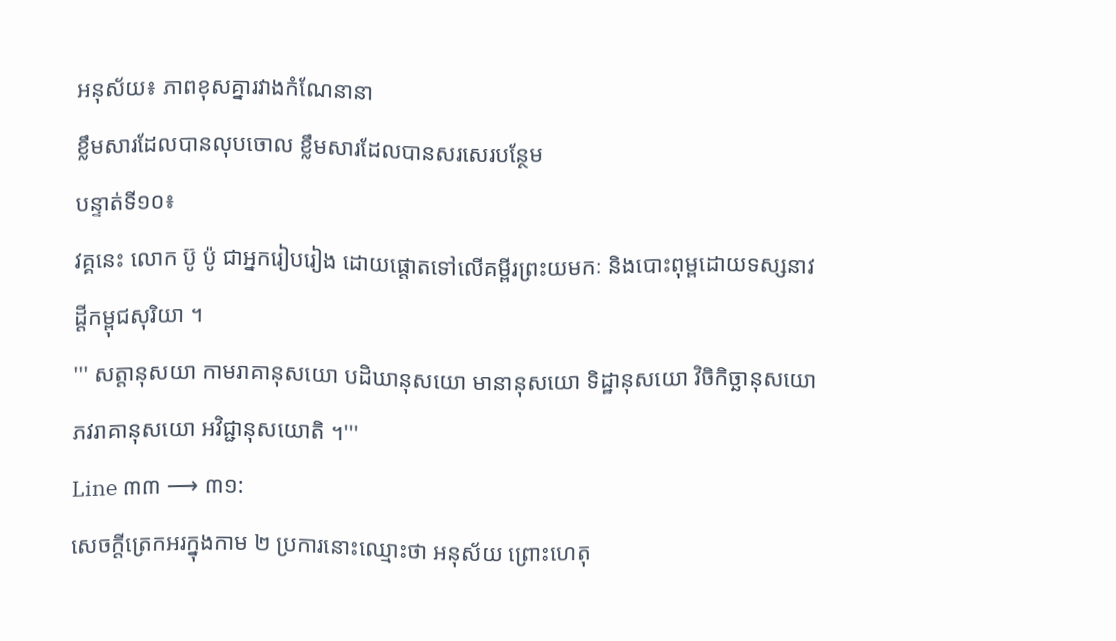អនុស័យ៖ ភាពខុសគ្នារវាងកំណែនានា
ខ្លឹមសារដែលបានលុបចោល ខ្លឹមសារដែលបានសរសេរបន្ថែម
បន្ទាត់ទី១០៖
វគ្គនេះ លោក ប៊ូ ប៉ូ ជាអ្នករៀបរៀង ដោយផ្តោតទៅលើគម្ពីរព្រះយមកៈ និងបោះពុម្ពដោយទស្សនាវដ្តីកម្ពុជសុរិយា ។
''' សត្តានុសយា កាមរាគានុសយោ បដិឃានុសយោ មានានុសយោ ទិដ្ឋានុសយោ វិចិកិច្ឆានុសយោ ភវរាគានុសយោ អវិជ្ជានុសយោតិ ។'''
Line ៣៣ ⟶ ៣១:
សេចក្ដីត្រេកអរក្នុងកាម ២ ប្រការនោះឈ្មោះថា អនុស័យ ព្រោះហេតុ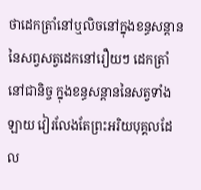ថាដេកត្រាំនៅឬលិចនៅក្នុងខន្ធសន្ដាន នៃសព្វសត្វដេកនៅរឿយៗ ដេកត្រាំនៅជានិច្ច ក្នុងខន្ធសន្ដាននៃសត្វទាំងឡាយ វៀរលែងតែព្រះអរិយបុគ្គលដែល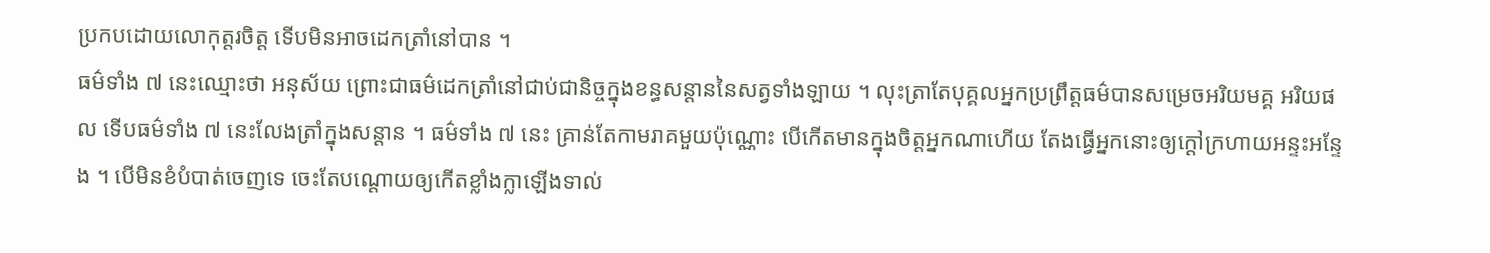ប្រកបដោយលោកុត្តរចិត្ត ទើបមិនអាចដេកត្រាំនៅបាន ។
ធម៌ទាំង ៧ នេះឈ្មោះថា អនុស័យ ព្រោះជាធម៌ដេកត្រាំនៅជាប់ជានិច្ចក្នុងខន្ធសន្ដាននៃសត្វទាំងឡាយ ។ លុះត្រាតែបុគ្គលអ្នកប្រព្រឹត្តធម៌បានសម្រេចអរិយមគ្គ អរិយផល ទើបធម៌ទាំង ៧ នេះលែងត្រាំក្នុងសន្ដាន ។ ធម៌ទាំង ៧ នេះ គ្រាន់តែកាមរាគមួយប៉ុណ្ណោះ បើកើតមានក្នុងចិត្តអ្នកណាហើយ តែងធ្វើអ្នកនោះឲ្យក្ដៅក្រហាយអន្ទះអន្ទែង ។ បើមិនខំបំបាត់ចេញទេ ចេះតែបណ្ដោយឲ្យកើតខ្លាំងក្លាឡើងទាល់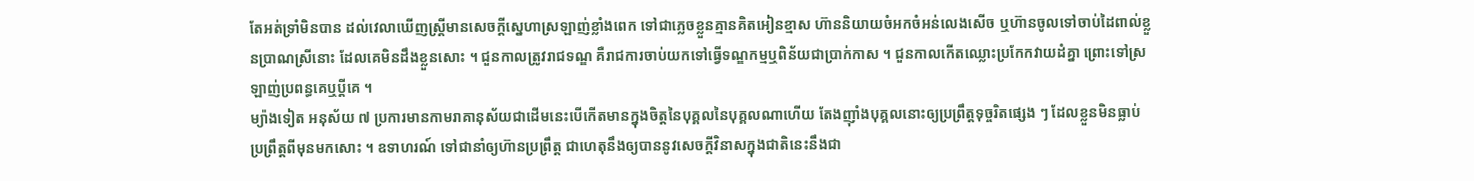តែអត់ទ្រាំមិនបាន ដល់វេលាឃើញស្រ្ដីមានសេចក្ដីស្នេហាស្រឡាញ់ខ្លាំងពេក ទៅជាភ្លេចខ្លួនគ្មានគិតអៀនខ្មាស ហ៊ាននិយាយចំអកចំអន់លេងសើច ឬហ៊ានចូលទៅចាប់ដៃពាល់ខ្លួនប្រាណស្រីនោះ ដែលគេមិនដឹងខ្លួនសោះ ។ ជួនកាលត្រូវរាជទណ្ឌ គឺរាជការចាប់យកទៅធ្វើទណ្ឌកម្មឬពិន័យជាប្រាក់កាស ។ ជួនកាលកើតឈ្លោះប្រកែកវាយដំគ្នា ព្រោះទៅស្រឡាញ់ប្រពន្ធគេឬប្ដីគេ ។
ម្យ៉ាងទៀត អនុស័យ ៧ ប្រការមានកាមរាគានុស័យជាដើមនេះបើកើតមានក្នុងចិត្តនៃបុគ្គលនៃបុគ្គលណាហើយ តែងញ៉ាំងបុគ្គលនោះឲ្យប្រព្រឹត្តទុច្ចរិតផ្សេង ៗ ដែលខ្លួនមិនធ្លាប់ប្រព្រឹត្តពីមុនមកសោះ ។ ឧទាហរណ៍ ទៅជានាំឲ្យហ៊ានប្រព្រឹត្ត ជាហេតុនឹងឲ្យបាននូវសេចក្ដីវិនាសក្នុងជាតិនេះនឹងជា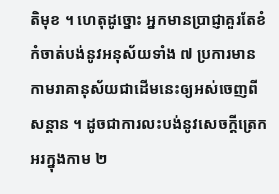តិមុខ ។ ហេតុដូច្នោះ អ្នកមានប្រាជ្ញាគួរតែខំកំចាត់បង់នូវអនុស័យទាំង ៧ ប្រការមានកាមរាគានុស័យជាដើមនេះឲ្យអស់ចេញពីសន្ដាន ។ ដូចជាការលះបង់នូវសេចក្ដីត្រេកអរក្នុងកាម ២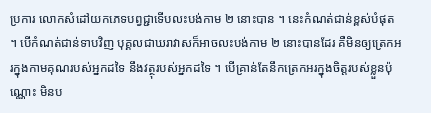ប្រការ លោកសំដៅយកភេទបព្វជ្ជាទើបលះបង់កាម ២ នោះបាន ។ នេះកំណត់ជាន់ខ្ពស់បំផុត ។ បើកំណត់ជាន់ទាបវិញ បុគ្គលជាឃរាវាសក៏អាចលះបង់កាម ២ នោះបានដែរ គឺមិនឲ្យត្រេកអរក្នុងកាមគុណរបស់អ្នកដទៃ នឹងវត្ថុរបស់អ្នកដទៃ ។ បើគ្រាន់តែនឹកត្រេកអរក្នុងចិត្តរបស់ខ្លួនប៉ុណ្ណោះ មិនប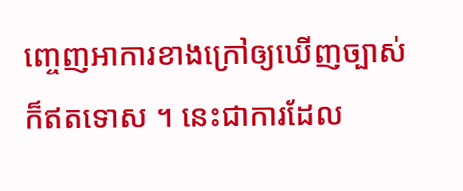ញ្ចេញអាការខាងក្រៅឲ្យឃើញច្បាស់ក៏ឥតទោស ។ នេះជាការដែល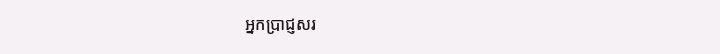អ្នកប្រាជ្ញសរ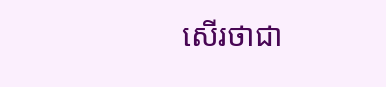សើរថាជា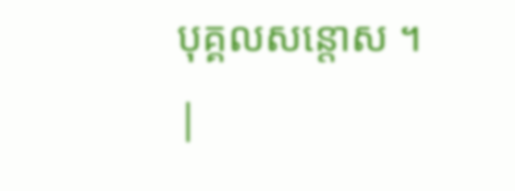បុគ្គលសន្ដោស ។
|